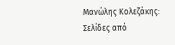Μανώλης Κολεζάκης: Σελίδες από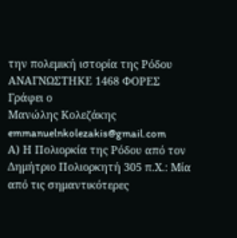την πολεμική ιστορία της Ρόδου
ΑΝΑΓΝΩΣΤΗΚΕ 1468 ΦΟΡΕΣ
Γράφει ο
Μανώλης Κολεζάκης
emmanuelnkolezakis@gmail.com
Α) Η Πολιορκία της Ρόδου από τον Δημήτριο Πολιορκητή 305 π.Χ.: Μία από τις σημαντικότερες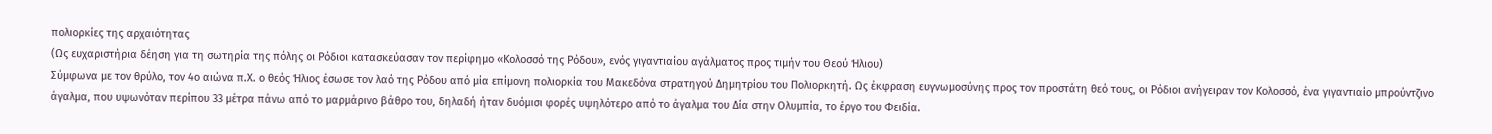πολιορκίες της αρχαιότητας
(Ως ευχαριστήρια δέηση για τη σωτηρία της πόλης οι Ρόδιοι κατασκεύασαν τον περίφημο «Κολοσσό της Ρόδου», ενός γιγαντιαίου αγάλματος προς τιμήν του Θεού Ήλιου)
Σύμφωνα με τον θρύλο, τον 4ο αιώνα π.Χ. ο θεός Ήλιος έσωσε τον λαό της Ρόδου από μία επίμονη πολιορκία του Μακεδόνα στρατηγού Δημητρίου του Πολιορκητή. Ως έκφραση ευγνωμοσύνης προς τον προστάτη θεό τους, οι Ρόδιοι ανήγειραν τον Κολοσσό, ένα γιγαντιαίο μπρούντζινο άγαλμα, που υψωνόταν περίπου 33 μέτρα πάνω από το μαρμάρινο βάθρο του, δηλαδή ήταν δυόμισι φορές υψηλότερο από το άγαλμα του Δία στην Ολυμπία, το έργο του Φειδία.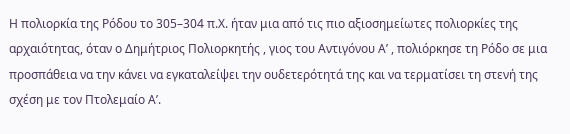Η πολιορκία της Ρόδου το 305–304 π.Χ. ήταν μια από τις πιο αξιοσημείωτες πολιορκίες της αρχαιότητας, όταν ο Δημήτριος Πολιορκητής , γιος του Αντιγόνου Α’ , πολιόρκησε τη Ρόδο σε μια προσπάθεια να την κάνει να εγκαταλείψει την ουδετερότητά της και να τερματίσει τη στενή της σχέση με τον Πτολεμαίο Α’.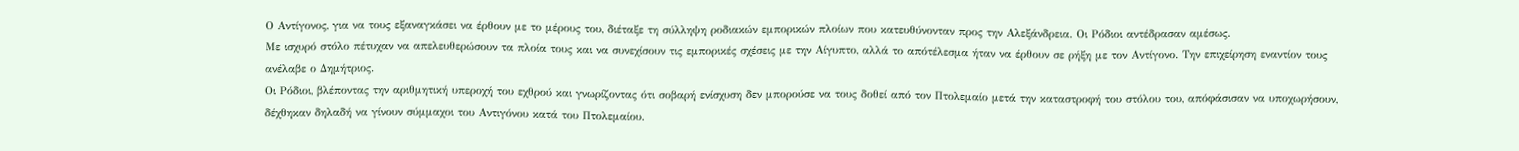Ο Αντίγονος, για να τους εξαναγκάσει να έρθουν με το μέρους του, διέταξε τη σύλληψη ροδιακών εμπορικών πλοίων που κατευθύνονταν προς την Αλεξάνδρεια. Οι Ρόδιοι αντέδρασαν αμέσως.
Με ισχυρό στόλο πέτυχαν να απελευθερώσουν τα πλοία τους και να συνεχίσουν τις εμπορικές σχέσεις με την Αίγυπτο, αλλά το απότέλεσμα ήταν να έρθουν σε ρήξη με τον Αντίγονο. Την επιχείρηση εναντίον τους ανέλαβε ο Δημήτριος.
Οι Ρόδιοι, βλέποντας την αριθμητική υπεροχή του εχθρού και γνωρίζοντας ότι σοβαρή ενίσχυση δεν μπορούσε να τους δοθεί από τον Πτολεμαίο μετά την καταστροφή του στόλου του, απόφάσισαν να υποχωρήσουν, δέχθηκαν δηλαδή να γίνουν σύμμαχοι του Αντιγόνου κατά του Πτολεμαίου.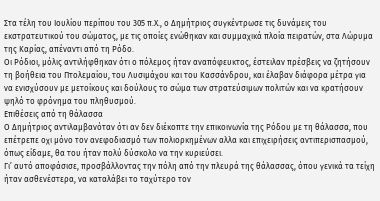Στα τέλη του Ιουλίου περίπου του 305 π.Χ., ο Δημήτριος συγκέντρωσε τις δυνάμεις του εκστρατευτικού του σώματος, με τις οποίες ενώθηκαν και συμμαχικά πλοία πειρατών, στα Λώρυμα της Καρίας, απέναντι από τη Ρόδο.
Οι Ρόδιοι, μόλις αντιλήφθηκαν ότι ο πόλεμος ήταν αναπόφευκτος, έστειλαν πρέσβεις να ζητήσουν τη βοήθεια του Πτολεμαίου, του Λυσιμάχου και του Κασσάνδρου, και έλαβαν διάφορα μέτρα για να ενισχύσουν με μετοίκους και δούλους το σώμα των στρατεύσιμων πολιτών και να κρατήσουν ψηλό το φρόνημα του πληθυσμού.
Επιθέσεις από τη θάλασσα
Ο Δημήτριος αντιλαμβανόταν ότι αν δεν διέκοπτε την επικοινωνία της Ρόδου με τη θάλασσα, που επέτρεπε οχι μόνο τον ανεφοδιασμό των πολιορκημένων αλλα και επιχειρήσεις αντιπερισπασμού, όπως είδαμε, θα του ήταν πολύ δύσκολο να την κυριεύσει.
Γι’ αυτό αποφάσισε, προσβάλλοντας την πόλη από την πλευρά της θάλασσας, όπου γενικά τα τείχη ήταν ασθενέστερα, να καταλάβει το ταχύτερο τον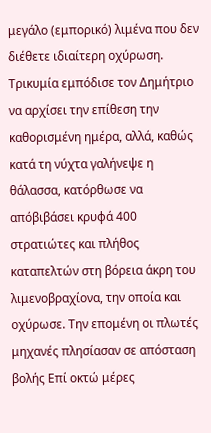μεγάλο (εμπορικό) λιμένα που δεν διέθετε ιδιαίτερη οχύρωση.
Τρικυμία εμπόδισε τον Δημήτριο να αρχίσει την επίθεση την καθορισμένη ημέρα, αλλά, καθώς κατά τη νύχτα γαλήνεψε η θάλασσα, κατόρθωσε να απόβιβάσει κρυφά 400 στρατιώτες και πλήθος καταπελτών στη βόρεια άκρη του λιμενοβραχίονα, την οποία και οχύρωσε. Την επομένη οι πλωτές μηχανές πλησίασαν σε απόσταση βολής Επί οκτώ μέρες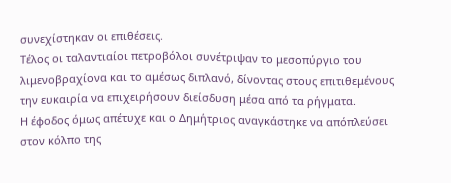συνεχίστηκαν οι επιθέσεις.
Τέλος οι ταλαντιαίοι πετροβόλοι συνέτριψαν το μεσοπύργιο του λιμενοβραχίονα και το αμέσως διπλανό, δίνοντας στους επιτιθεμένους την ευκαιρία να επιχειρήσουν διείσδυση μέσα από τα ρήγματα.
Η έφοδος όμως απέτυχε και ο Δημήτριος αναγκάστηκε να απόπλεύσει στον κόλπο της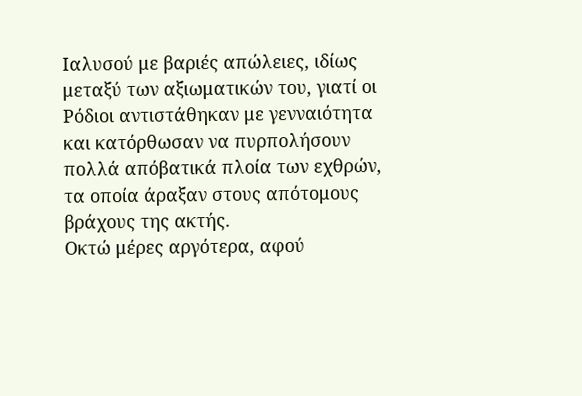Ιαλυσού με βαριές απώλειες, ιδίως μεταξύ των αξιωματικών του, γιατί οι Ρόδιοι αντιστάθηκαν με γενναιότητα και κατόρθωσαν να πυρπολήσουν πολλά απόβατικά πλοία των εχθρών, τα οποία άραξαν στους απότομους βράχους της ακτής.
Οκτώ μέρες αργότερα, αφού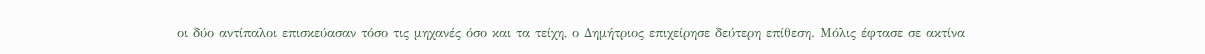οι δύο αντίπαλοι επισκεύασαν τόσο τις μηχανές όσο και τα τείχη, ο Δημήτριος επιχείρησε δεύτερη επίθεση. Μόλις έφτασε σε ακτίνα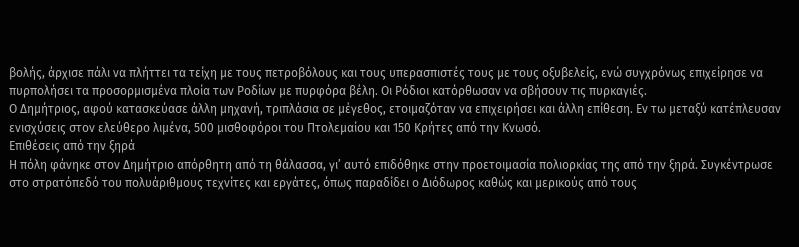βολής, άρχισε πάλι να πλήττει τα τείχη με τους πετροβόλους και τους υπερασπιστές τους με τους οξυβελείς, ενώ συγχρόνως επιχείρησε να πυρπολήσει τα προσορμισμένα πλοία των Ροδίων με πυρφόρα βέλη. Οι Ρόδιοι κατόρθωσαν να σβήσουν τις πυρκαγιές.
Ο Δημήτριος, αφού κατασκεύασε άλλη μηχανή, τριπλάσια σε μέγεθος, ετοιμαζόταν να επιχειρήσει και άλλη επίθεση. Εν τω μεταξύ κατέπλευσαν ενισχύσεις στον ελεύθερο λιμένα, 500 μισθοφόροι του Πτολεμαίου και 150 Κρήτες από την Κνωσό.
Επιθέσεις από την ξηρά
Η πόλη φάνηκε στον Δημήτριο απόρθητη από τη θάλασσα, γι’ αυτό επιδόθηκε στην προετοιμασία πολιορκίας της από την ξηρά. Συγκέντρωσε στο στρατόπεδό του πολυάριθμους τεχνίτες και εργάτες, όπως παραδίδει o Διόδωρος καθώς και μερικούς από τους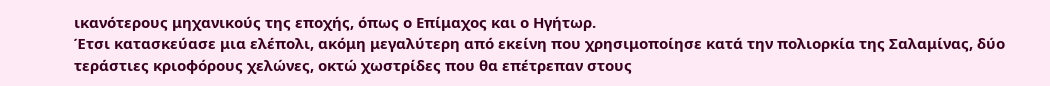ικανότερους μηχανικούς της εποχής, όπως ο Επίμαχος και ο Ηγήτωρ.
Έτσι κατασκεύασε μια ελέπολι, ακόμη μεγαλύτερη από εκείνη που χρησιμοποίησε κατά την πολιορκία της Σαλαμίνας, δύο τεράστιες κριοφόρους χελώνες, οκτώ χωστρίδες που θα επέτρεπαν στους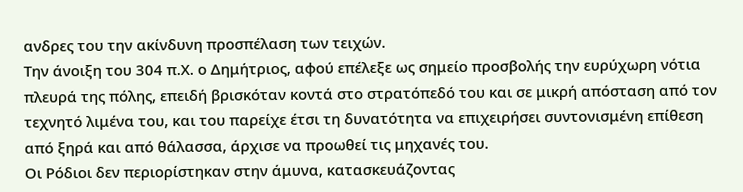ανδρες του την ακίνδυνη προσπέλαση των τειχών.
Την άνοιξη του 304 π.Χ. ο Δημήτριος, αφού επέλεξε ως σημείο προσβολής την ευρύχωρη νότια πλευρά της πόλης, επειδή βρισκόταν κοντά στο στρατόπεδό του και σε μικρή απόσταση από τον τεχνητό λιμένα του, και του παρείχε έτσι τη δυνατότητα να επιχειρήσει συντονισμένη επίθεση από ξηρά και από θάλασσα, άρχισε να προωθεί τις μηχανές του.
Οι Ρόδιοι δεν περιορίστηκαν στην άμυνα, κατασκευάζοντας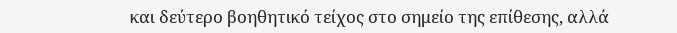και δεύτερο βοηθητικό τείχος στο σημείο της επίθεσης, αλλά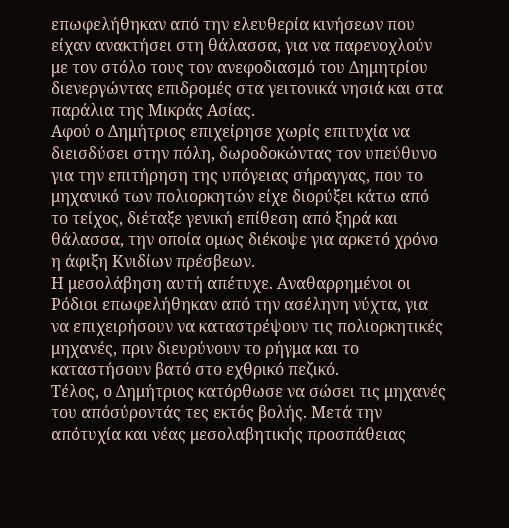επωφελήθηκαν από την ελευθερία κινήσεων που είχαν ανακτήσει στη θάλασσα, για να παρενοχλούν με τον στόλο τους τον ανεφοδιασμό του Δημητρίου διενεργώντας επιδρομές στα γειτονικά νησιά και στα παράλια της Μικράς Ασίας.
Αφού ο Δημήτριος επιχείρησε χωρίς επιτυχία να διεισδύσει στην πόλη, δωροδοκώντας τον υπεύθυνο για την επιτήρηση της υπόγειας σήραγγας, που το μηχανικό των πολιορκητών είχε διορύξει κάτω από το τείχος, διέταξε γενική επίθεση από ξηρά και θάλασσα, την οποία ομως διέκοψε για αρκετό χρόνο η άφιξη Κνιδίων πρέσβεων.
Η μεσολάβηση αυτή απέτυχε. Αναθαρρημένοι οι Ρόδιοι επωφελήθηκαν από την ασέληνη νύχτα, για να επιχειρήσουν να καταστρέψουν τις πολιορκητικές μηχανές, πριν διευρύνουν το ρήγμα και το καταστήσουν βατό στο εχθρικό πεζικό.
Τέλος, ο Δημήτριος κατόρθωσε να σώσει τις μηχανές του απόσύροντάς τες εκτός βολής. Μετά την απότυχία και νέας μεσολαβητικής προσπάθειας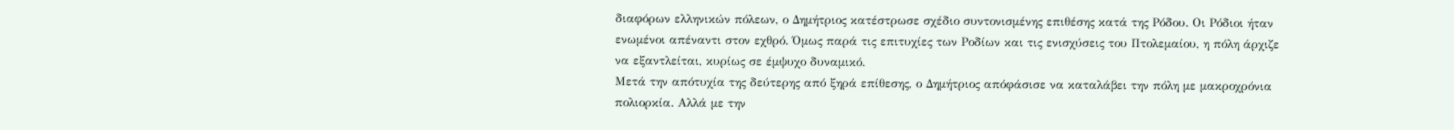διαφόρων ελληνικών πόλεων, ο Δημήτριος κατέστρωσε σχέδιο συντονισμένης επιθέσης κατά της Ρόδου. Οι Ρόδιοι ήταν ενωμένοι απέναντι στον εχθρό. Όμως παρά τις επιτυχίες των Ροδίων και τις ενισχύσεις του Πτολεμαίου, η πόλη άρχιζε να εξαντλείται, κυρίως σε έμψυχο δυναμικό.
Μετά την απότυχία της δεύτερης από ξηρά επίθεσης, ο Δημήτριος απόφάσισε να καταλάβει την πόλη με μακροχρόνια πολιορκία. Αλλά με την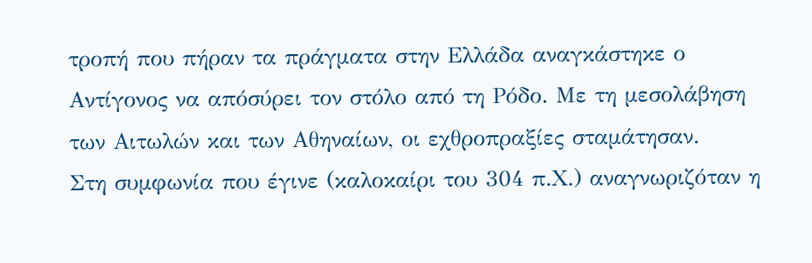τροπή που πήραν τα πράγματα στην Ελλάδα αναγκάστηκε ο Αντίγονος να απόσύρει τον στόλο από τη Ρόδο. Με τη μεσολάβηση των Αιτωλών και των Αθηναίων, οι εχθροπραξίες σταμάτησαν.
Στη συμφωνία που έγινε (καλοκαίρι του 304 π.Χ.) αναγνωριζόταν η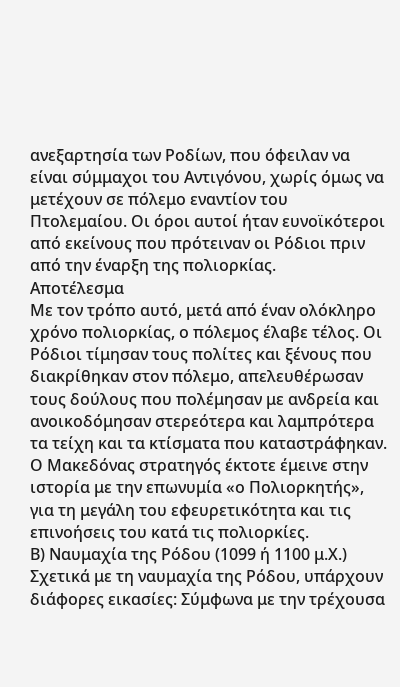ανεξαρτησία των Ροδίων, που όφειλαν να είναι σύμμαχοι του Αντιγόνου, χωρίς όμως να μετέχουν σε πόλεμο εναντίον του Πτολεμαίου. Οι όροι αυτοί ήταν ευνοϊκότεροι από εκείνους που πρότειναν οι Ρόδιοι πριν από την έναρξη της πολιορκίας.
Αποτέλεσμα
Με τον τρόπο αυτό, μετά από έναν ολόκληρο χρόνο πολιορκίας, ο πόλεμος έλαβε τέλος. Οι Ρόδιοι τίμησαν τους πολίτες και ξένους που διακρίθηκαν στον πόλεμο, απελευθέρωσαν τους δούλους που πολέμησαν με ανδρεία και ανοικοδόμησαν στερεότερα και λαμπρότερα τα τείχη και τα κτίσματα που καταστράφηκαν.
Ο Μακεδόνας στρατηγός έκτοτε έμεινε στην ιστορία με την επωνυμία «ο Πολιορκητής», για τη μεγάλη του εφευρετικότητα και τις επινοήσεις του κατά τις πολιορκίες.
Β) Ναυμαχία της Ρόδου (1099 ή 1100 μ.Χ.)
Σχετικά με τη ναυμαχία της Ρόδου, υπάρχουν διάφορες εικασίες: Σύμφωνα με την τρέχουσα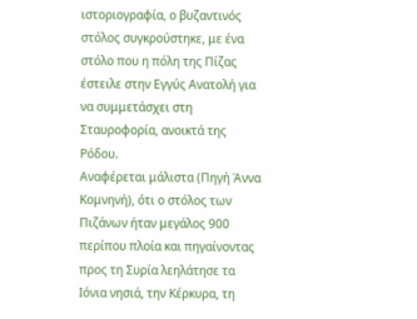ιστοριογραφία, ο βυζαντινός στόλος συγκρούστηκε, με ένα στόλο που η πόλη της Πίζας έστειλε στην Εγγύς Ανατολή για να συμμετάσχει στη Σταυροφορία, ανοικτά της Ρόδου.
Αναφέρεται μάλιστα (Πηγή Άννα Κομνηνή), ότι ο στόλος των Πιζάνων ήταν μεγάλος 900 περίπου πλοία και πηγαίνοντας προς τη Συρία λεηλάτησε τα Ιόνια νησιά, την Κέρκυρα, τη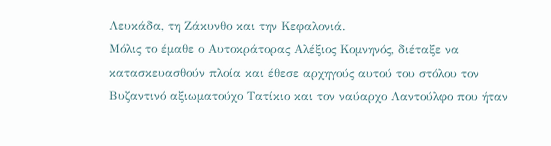Λευκάδα, τη Ζάκυνθο και την Κεφαλονιά.
Μόλις το έμαθε ο Αυτοκράτορας Αλέξιος Κομνηνός, διέταξε να κατασκευασθούν πλοία και έθεσε αρχηγούς αυτού του στόλου τον Βυζαντινό αξιωματούχο Τατίκιο και τον ναύαρχο Λαντούλφο που ήταν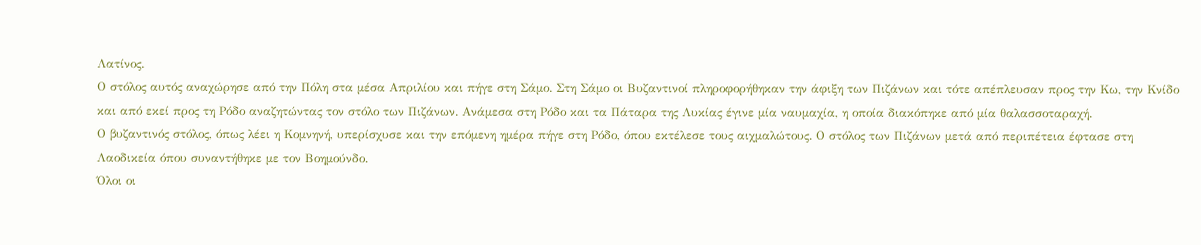Λατίνος.
Ο στόλος αυτός αναχώρησε από την Πόλη στα μέσα Απριλίου και πήγε στη Σάμο. Στη Σάμο οι Βυζαντινοί πληροφορήθηκαν την άφιξη των Πιζάνων και τότε απέπλευσαν προς την Κω, την Κνίδο και από εκεί προς τη Ρόδο αναζητώντας τον στόλο των Πιζάνων. Ανάμεσα στη Ρόδο και τα Πάταρα της Λυκίας έγινε μία ναυμαχία, η οποία διακόπηκε από μία θαλασσοταραχή.
Ο βυζαντινός στόλος, όπως λέει η Κομνηνή, υπερίσχυσε και την επόμενη ημέρα πήγε στη Ρόδο, όπου εκτέλεσε τους αιχμαλώτους. Ο στόλος των Πιζάνων μετά από περιπέτεια έφτασε στη Λαοδικεία όπου συναντήθηκε με τον Βοημούνδο.
Όλοι οι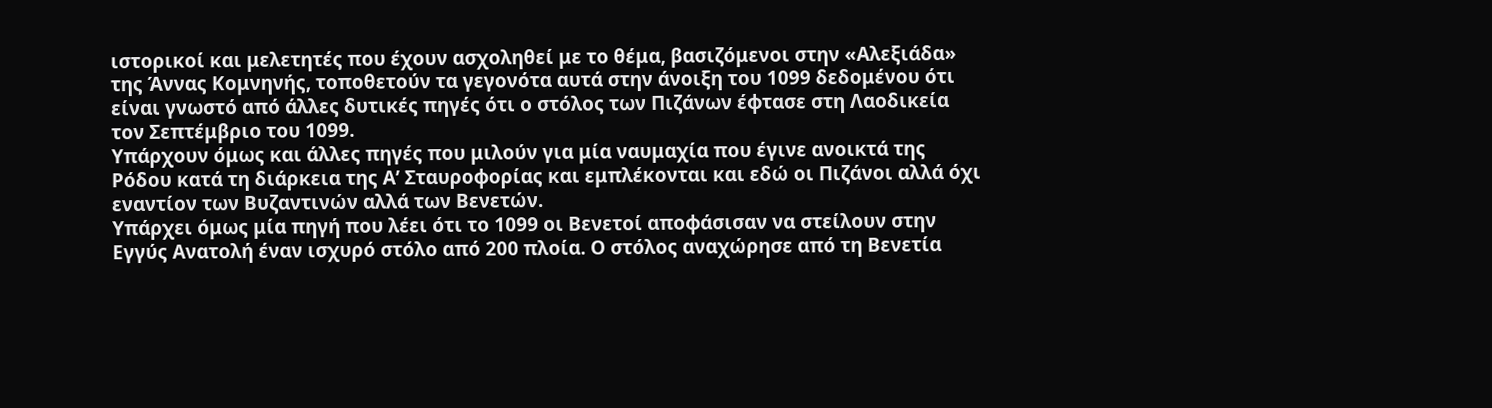ιστορικοί και μελετητές που έχουν ασχοληθεί με το θέμα, βασιζόμενοι στην «Αλεξιάδα» της Άννας Κομνηνής, τοποθετούν τα γεγονότα αυτά στην άνοιξη του 1099 δεδομένου ότι είναι γνωστό από άλλες δυτικές πηγές ότι ο στόλος των Πιζάνων έφτασε στη Λαοδικεία τον Σεπτέμβριο του 1099.
Υπάρχουν όμως και άλλες πηγές που μιλούν για μία ναυμαχία που έγινε ανοικτά της Ρόδου κατά τη διάρκεια της Α’ Σταυροφορίας και εμπλέκονται και εδώ οι Πιζάνοι αλλά όχι εναντίον των Βυζαντινών αλλά των Βενετών.
Υπάρχει όμως μία πηγή που λέει ότι το 1099 οι Βενετοί αποφάσισαν να στείλουν στην Εγγύς Ανατολή έναν ισχυρό στόλο από 200 πλοία. Ο στόλος αναχώρησε από τη Βενετία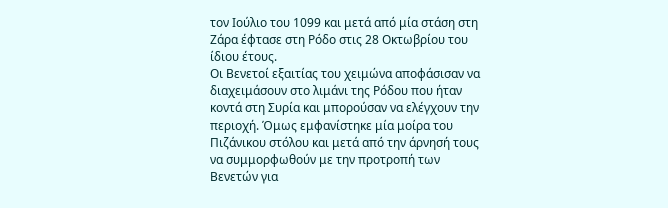τον Ιούλιο του 1099 και μετά από μία στάση στη Ζάρα έφτασε στη Ρόδο στις 28 Οκτωβρίου του ίδιου έτους.
Οι Βενετοί εξαιτίας του χειμώνα αποφάσισαν να διαχειμάσουν στο λιμάνι της Ρόδου που ήταν κοντά στη Συρία και μπορούσαν να ελέγχουν την περιοχή. Όμως εμφανίστηκε μία μοίρα του Πιζάνικου στόλου και μετά από την άρνησή τους να συμμορφωθούν με την προτροπή των Βενετών για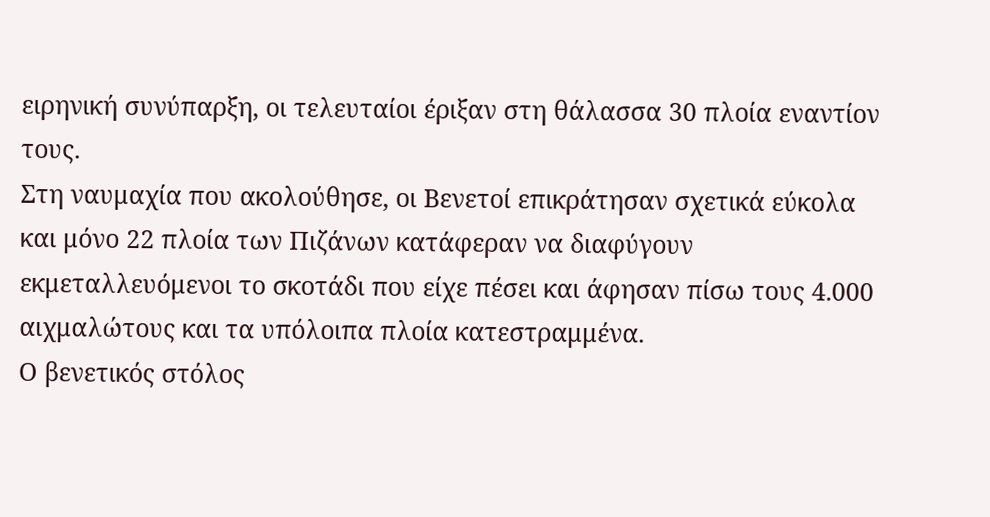ειρηνική συνύπαρξη, οι τελευταίοι έριξαν στη θάλασσα 30 πλοία εναντίον τους.
Στη ναυμαχία που ακολούθησε, οι Βενετοί επικράτησαν σχετικά εύκολα και μόνο 22 πλοία των Πιζάνων κατάφεραν να διαφύγουν εκμεταλλευόμενοι το σκοτάδι που είχε πέσει και άφησαν πίσω τους 4.000 αιχμαλώτους και τα υπόλοιπα πλοία κατεστραμμένα.
Ο βενετικός στόλος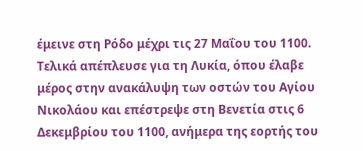έμεινε στη Ρόδο μέχρι τις 27 Μαΐου του 1100. Τελικά απέπλευσε για τη Λυκία, όπου έλαβε μέρος στην ανακάλυψη των οστών του Αγίου Νικολάου και επέστρεψε στη Βενετία στις 6 Δεκεμβρίου του 1100, ανήμερα της εορτής του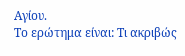Αγίου.
Το ερώτημα είναι: Τι ακριβώς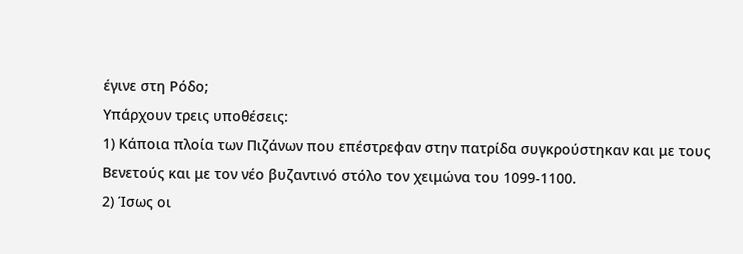έγινε στη Ρόδο;
Υπάρχουν τρεις υποθέσεις:
1) Κάποια πλοία των Πιζάνων που επέστρεφαν στην πατρίδα συγκρούστηκαν και με τους Βενετούς και με τον νέο βυζαντινό στόλο τον χειμώνα του 1099-1100.
2) Ίσως οι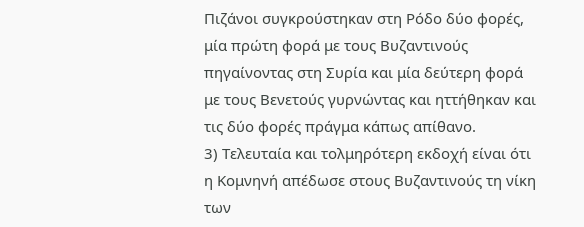Πιζάνοι συγκρούστηκαν στη Ρόδο δύο φορές, μία πρώτη φορά με τους Βυζαντινούς πηγαίνοντας στη Συρία και μία δεύτερη φορά με τους Βενετούς γυρνώντας και ηττήθηκαν και τις δύο φορές πράγμα κάπως απίθανο.
3) Τελευταία και τολμηρότερη εκδοχή είναι ότι η Κομνηνή απέδωσε στους Βυζαντινούς τη νίκη των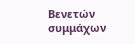Βενετών συμμάχων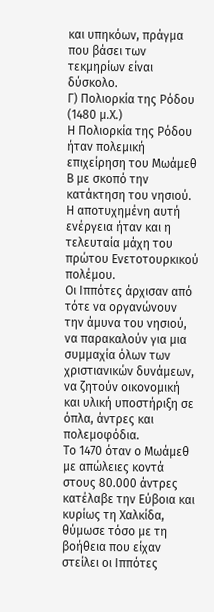και υπηκόων, πράγμα που βάσει των τεκμηρίων είναι δύσκολο.
Γ) Πολιορκία της Ρόδου (1480 μ.Χ.)
Η Πολιορκία της Ρόδου ήταν πολεμική επιχείρηση του Μωάμεθ Β με σκοπό την κατάκτηση του νησιού. Η αποτυχημένη αυτή ενέργεια ήταν και η τελευταία μάχη του πρώτου Ενετοτουρκικού πολέμου.
Οι Ιππότες άρχισαν από τότε να οργανώνουν την άμυνα του νησιού, να παρακαλούν για μια συμμαχία όλων των χριστιανικών δυνάμεων, να ζητούν οικονομική και υλική υποστήριξη σε όπλα, άντρες και πολεμοφόδια.
Το 1470 όταν ο Μωάμεθ με απώλειες κοντά στους 80.000 άντρες κατέλαβε την Εύβοια και κυρίως τη Χαλκίδα, θύμωσε τόσο με τη βοήθεια που είχαν στείλει οι Ιππότες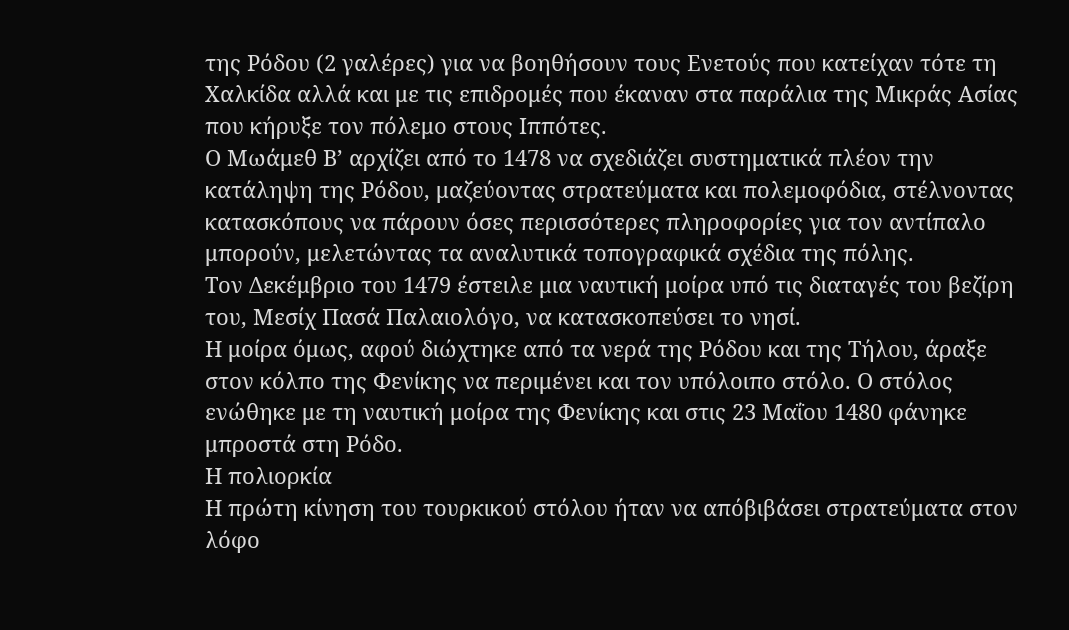της Ρόδου (2 γαλέρες) για να βοηθήσουν τους Ενετούς που κατείχαν τότε τη Χαλκίδα αλλά και με τις επιδρομές που έκαναν στα παράλια της Μικράς Ασίας που κήρυξε τον πόλεμο στους Ιππότες.
Ο Μωάμεθ Β’ αρχίζει από το 1478 να σχεδιάζει συστηματικά πλέον την κατάληψη της Ρόδου, μαζεύοντας στρατεύματα και πολεμοφόδια, στέλνοντας κατασκόπους να πάρουν όσες περισσότερες πληροφορίες για τον αντίπαλο μπορούν, μελετώντας τα αναλυτικά τοπογραφικά σχέδια της πόλης.
Τον Δεκέμβριο του 1479 έστειλε μια ναυτική μοίρα υπό τις διαταγές του βεζίρη του, Μεσίχ Πασά Παλαιολόγο, να κατασκοπεύσει το νησί.
Η μοίρα όμως, αφού διώχτηκε από τα νερά της Ρόδου και της Τήλου, άραξε στον κόλπο της Φενίκης να περιμένει και τον υπόλοιπο στόλο. Ο στόλος ενώθηκε με τη ναυτική μοίρα της Φενίκης και στις 23 Μαΐου 1480 φάνηκε μπροστά στη Ρόδο.
Η πολιορκία
Η πρώτη κίνηση του τουρκικού στόλου ήταν να απόβιβάσει στρατεύματα στον λόφο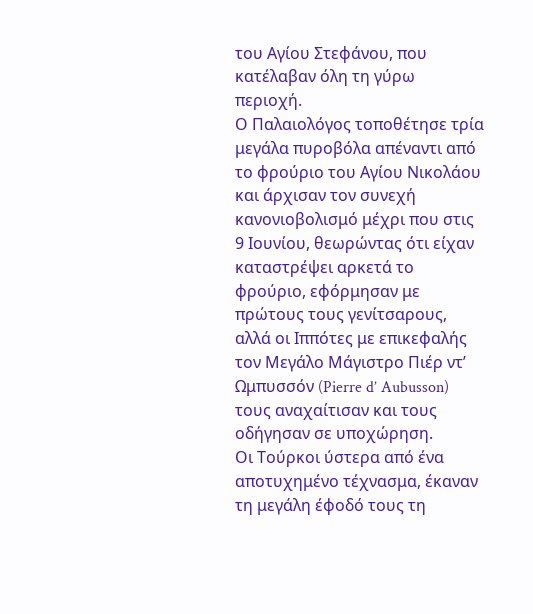του Αγίου Στεφάνου, που κατέλαβαν όλη τη γύρω περιοχή.
Ο Παλαιολόγος τοποθέτησε τρία μεγάλα πυροβόλα απέναντι από το φρούριο του Αγίου Νικολάου και άρχισαν τον συνεχή κανονιοβολισμό μέχρι που στις 9 Ιουνίου, θεωρώντας ότι είχαν καταστρέψει αρκετά το φρούριο, εφόρμησαν με πρώτους τους γενίτσαρους, αλλά οι Ιππότες με επικεφαλής τον Μεγάλο Μάγιστρο Πιέρ ντ’ Ωμπυσσόν (Pierre d’ Aubusson) τους αναχαίτισαν και τους οδήγησαν σε υποχώρηση.
Οι Τούρκοι ύστερα από ένα αποτυχημένο τέχνασμα, έκαναν τη μεγάλη έφοδό τους τη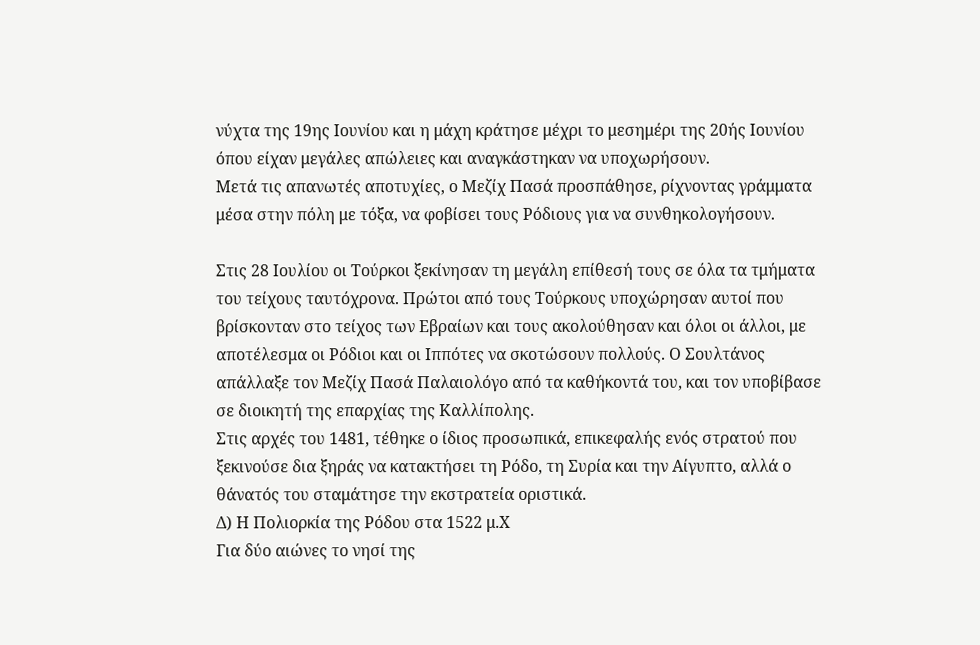νύχτα της 19ης Ιουνίου και η μάχη κράτησε μέχρι το μεσημέρι της 20ής Ιουνίου όπου είχαν μεγάλες απώλειες και αναγκάστηκαν να υποχωρήσουν.
Μετά τις απανωτές αποτυχίες, ο Μεζίχ Πασά προσπάθησε, ρίχνοντας γράμματα μέσα στην πόλη με τόξα, να φοβίσει τους Ρόδιους για να συνθηκολογήσουν.

Στις 28 Ιουλίου οι Τούρκοι ξεκίνησαν τη μεγάλη επίθεσή τους σε όλα τα τμήματα του τείχους ταυτόχρονα. Πρώτοι από τους Τούρκους υποχώρησαν αυτοί που βρίσκονταν στο τείχος των Εβραίων και τους ακολούθησαν και όλοι οι άλλοι, με αποτέλεσμα οι Ρόδιοι και οι Ιππότες να σκοτώσουν πολλούς. Ο Σουλτάνος απάλλαξε τον Μεζίχ Πασά Παλαιολόγο από τα καθήκοντά του, και τον υποβίβασε σε διοικητή της επαρχίας της Καλλίπολης.
Στις αρχές του 1481, τέθηκε ο ίδιος προσωπικά, επικεφαλής ενός στρατού που ξεκινούσε δια ξηράς να κατακτήσει τη Ρόδο, τη Συρία και την Αίγυπτο, αλλά ο θάνατός του σταμάτησε την εκστρατεία οριστικά.
Δ) Η Πολιορκία της Ρόδου στα 1522 μ.Χ
Για δύο αιώνες το νησί της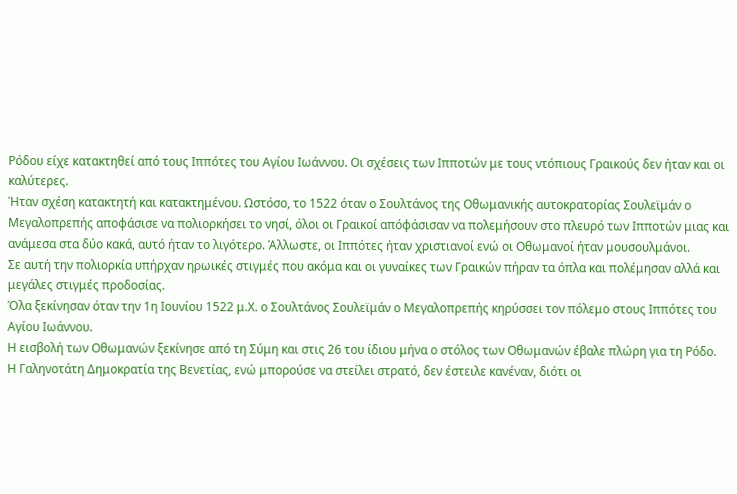Ρόδου είχε κατακτηθεί από τους Ιππότες του Αγίου Ιωάννου. Οι σχέσεις των Ιπποτών με τους ντόπιους Γραικούς δεν ήταν και οι καλύτερες.
Ήταν σχέση κατακτητή και κατακτημένου. Ωστόσο, το 1522 όταν ο Σουλτάνος της Οθωμανικής αυτοκρατορίας Σουλεϊμάν ο Μεγαλοπρεπής αποφάσισε να πολιορκήσει το νησί, όλοι οι Γραικοί απόφάσισαν να πολεμήσουν στο πλευρό των Ιπποτών μιας και ανάμεσα στα δύο κακά, αυτό ήταν το λιγότερο. Άλλωστε, οι Ιππότες ήταν χριστιανοί ενώ οι Οθωμανοί ήταν μουσουλμάνοι.
Σε αυτή την πολιορκία υπήρχαν ηρωικές στιγμές που ακόμα και οι γυναίκες των Γραικών πήραν τα όπλα και πολέμησαν αλλά και μεγάλες στιγμές προδοσίας.
Όλα ξεκίνησαν όταν την 1η Ιουνίου 1522 μ.Χ. ο Σουλτάνος Σουλεϊμάν ο Μεγαλοπρεπής κηρύσσει τον πόλεμο στους Ιππότες του Αγίου Ιωάννου.
Η εισβολή των Οθωμανών ξεκίνησε από τη Σύμη και στις 26 του ίδιου μήνα ο στόλος των Οθωμανών έβαλε πλώρη για τη Ρόδο.
Η Γαληνοτάτη Δημοκρατία της Βενετίας, ενώ μπορούσε να στείλει στρατό, δεν έστειλε κανέναν, διότι οι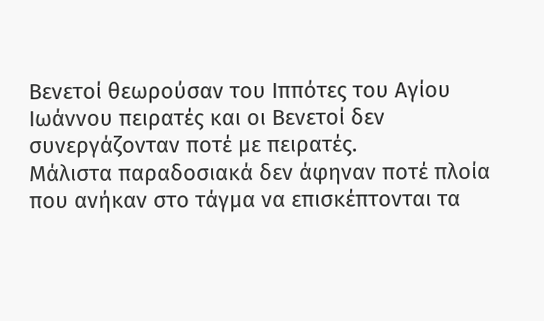Βενετοί θεωρούσαν του Ιππότες του Αγίου Ιωάννου πειρατές και οι Βενετοί δεν συνεργάζονταν ποτέ με πειρατές.
Μάλιστα παραδοσιακά δεν άφηναν ποτέ πλοία που ανήκαν στο τάγμα να επισκέπτονται τα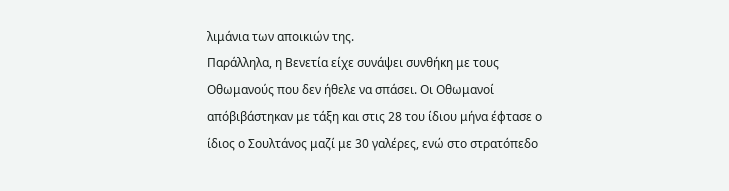λιμάνια των αποικιών της.
Παράλληλα, η Βενετία είχε συνάψει συνθήκη με τους Οθωμανούς που δεν ήθελε να σπάσει. Οι Οθωμανοί απόβιβάστηκαν με τάξη και στις 28 του ίδιου μήνα έφτασε ο ίδιος ο Σουλτάνος μαζί με 30 γαλέρες, ενώ στο στρατόπεδο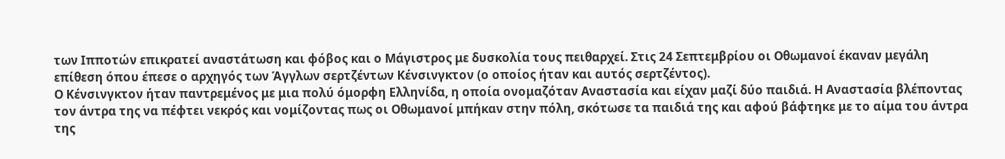των Ιπποτών επικρατεί αναστάτωση και φόβος και ο Μάγιστρος με δυσκολία τους πειθαρχεί. Στις 24 Σεπτεμβρίου οι Οθωμανοί έκαναν μεγάλη επίθεση όπου έπεσε ο αρχηγός των Άγγλων σερτζέντων Κένσινγκτον (ο οποίος ήταν και αυτός σερτζέντος).
Ο Κένσινγκτον ήταν παντρεμένος με μια πολύ όμορφη Ελληνίδα, η οποία ονομαζόταν Αναστασία και είχαν μαζί δύο παιδιά. Η Αναστασία βλέποντας τον άντρα της να πέφτει νεκρός και νομίζοντας πως οι Οθωμανοί μπήκαν στην πόλη, σκότωσε τα παιδιά της και αφού βάφτηκε με το αίμα του άντρα της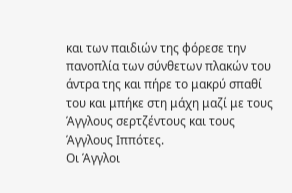και των παιδιών της φόρεσε την πανοπλία των σύνθετων πλακών του άντρα της και πήρε το μακρύ σπαθί του και μπήκε στη μάχη μαζί με τους Άγγλους σερτζέντους και τους Άγγλους Ιππότες.
Οι Άγγλοι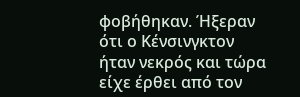φοβήθηκαν. Ήξεραν ότι ο Κένσινγκτον ήταν νεκρός και τώρα είχε έρθει από τον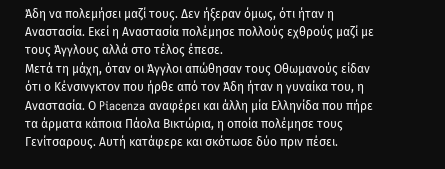Άδη να πολεμήσει μαζί τους. Δεν ήξεραν όμως, ότι ήταν η Αναστασία. Εκεί η Αναστασία πολέμησε πολλούς εχθρούς μαζί με τους Άγγλους αλλά στο τέλος έπεσε.
Μετά τη μάχη, όταν οι Άγγλοι απώθησαν τους Οθωμανούς είδαν ότι ο Κένσινγκτον που ήρθε από τον Άδη ήταν η γυναίκα του, η Αναστασία. Ο Piacenza αναφέρει και άλλη μία Ελληνίδα που πήρε τα άρματα κάποια Πάολα Βικτώρια, η οποία πολέμησε τους Γενίτσαρους. Αυτή κατάφερε και σκότωσε δύο πριν πέσει.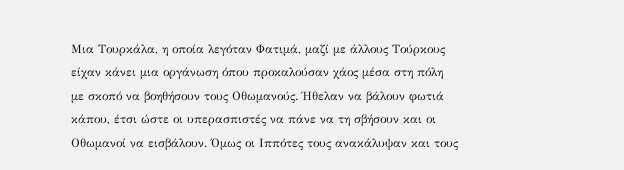Μια Τουρκάλα, η οποία λεγόταν Φατιμά, μαζί με άλλους Τούρκους είχαν κάνει μια οργάνωση όπου προκαλούσαν χάος μέσα στη πόλη με σκοπό να βοηθήσουν τους Οθωμανούς. Ήθελαν να βάλουν φωτιά κάπου, έτσι ώστε οι υπερασπιστές να πάνε να τη σβήσουν και οι Οθωμανοί να εισβάλουν. Όμως οι Ιππότες τους ανακάλυψαν και τους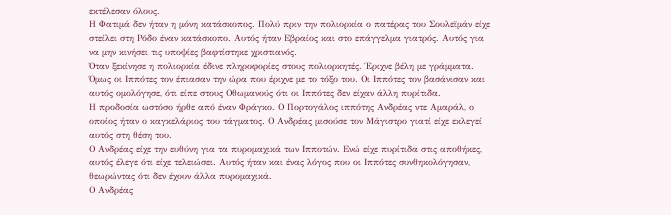εκτέλεσαν όλους.
Η Φατιμά δεν ήταν η μόνη κατάσκοπος. Πολύ πριν την πολιορκία ο πατέρας του Σουλεϊμάν είχε στείλει στη Ρόδο έναν κατάσκοπο. Αυτός ήταν Εβραίος και στο επάγγελμα γιατρός. Αυτός για να μην κινήσει τις υποψίες βαφτίστηκε χριστιανός.
Όταν ξεκίνησε η πολιορκία έδινε πληροφορίες στους πολιορκητές. Έριχνε βέλη με γράμματα. Όμως οι Ιππότες τον έπιασαν την ώρα που έριχνε με το τόξο του. Οι Ιππότες τον βασάνισαν και αυτός ομολόγησε, ότι είπε στους Οθωμανούς ότι οι Ιππότες δεν είχαν άλλη πυρίτιδα.
Η προδοσία ωστόσο ήρθε από έναν Φράγκο. Ο Πορτογάλος ιππότης Ανδρέας ντε Αμαράλ, ο οποίος ήταν ο καγκελάριος του τάγματος. Ο Ανδρέας μισούσε τον Μάγιστρο γιατί είχε εκλεγεί αυτός στη θέση του.
Ο Ανδρέας είχε την ευθύνη για τα πυρομαχικά των Ιπποτών. Ενώ είχε πυρίτιδα στις αποθήκες, αυτός έλεγε ότι είχε τελειώσει. Αυτός ήταν και ένας λόγος που οι Ιππότες συνθηκολόγησαν, θεωρώντας ότι δεν έχουν άλλα πυρομαχικά.
Ο Ανδρέας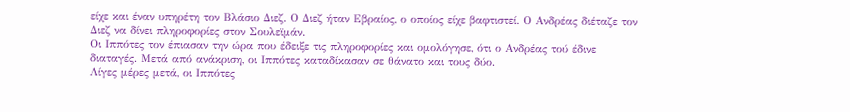είχε και έναν υπηρέτη τον Βλάσιο Διεζ. Ο Διεζ ήταν Εβραίος, ο οποίος είχε βαφτιστεί. Ο Ανδρέας διέταζε τον Διεζ να δίνει πληροφορίες στον Σουλεϊμάν.
Οι Ιππότες τον έπιασαν την ώρα που έδειξε τις πληροφορίες και ομολόγησε, ότι ο Ανδρέας τού έδινε διαταγές. Μετά από ανάκριση, οι Ιππότες καταδίκασαν σε θάνατο και τους δύο.
Λίγες μέρες μετά, οι Ιππότες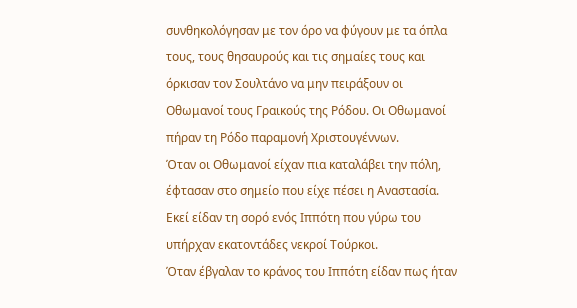συνθηκολόγησαν με τον όρο να φύγουν με τα όπλα τους, τους θησαυρούς και τις σημαίες τους και όρκισαν τον Σουλτάνο να μην πειράξουν οι Οθωμανοί τους Γραικούς της Ρόδου. Οι Οθωμανοί πήραν τη Ρόδο παραμονή Χριστουγέννων.
Όταν οι Οθωμανοί είχαν πια καταλάβει την πόλη, έφτασαν στο σημείο που είχε πέσει η Αναστασία.
Εκεί είδαν τη σορό ενός Ιππότη που γύρω του υπήρχαν εκατοντάδες νεκροί Τούρκοι.
Όταν έβγαλαν το κράνος του Ιππότη είδαν πως ήταν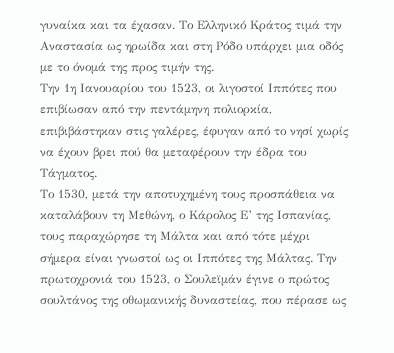γυναίκα και τα έχασαν. Το Ελληνικό Κράτος τιμά την Αναστασία ως ηρωίδα και στη Ρόδο υπάρχει μια οδός με το όνομά της προς τιμήν της.
Την 1η Ιανουαρίου του 1523, οι λιγοστοί Ιππότες που επιβίωσαν από την πεντάμηνη πολιορκία, επιβιβάστηκαν στις γαλέρες, έφυγαν από το νησί χωρίς να έχουν βρει πού θα μεταφέρουν την έδρα του Τάγματος.
Το 1530, μετά την αποτυχημένη τους προσπάθεια να καταλάβουν τη Μεθώνη, ο Κάρολος Ε’ της Ισπανίας, τους παραχώρησε τη Μάλτα και από τότε μέχρι σήμερα είναι γνωστοί ως οι Ιππότες της Μάλτας. Την πρωτοχρονιά του 1523, ο Σουλεϊμάν έγινε ο πρώτος σουλτάνος της οθωμανικής δυναστείας, που πέρασε ως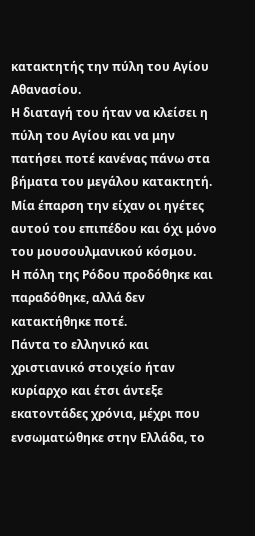κατακτητής την πύλη του Αγίου Αθανασίου.
Η διαταγή του ήταν να κλείσει η πύλη του Αγίου και να μην πατήσει ποτέ κανένας πάνω στα βήματα του μεγάλου κατακτητή. Μία έπαρση την είχαν οι ηγέτες αυτού του επιπέδου και όχι μόνο του μουσουλμανικού κόσμου.
Η πόλη της Ρόδου προδόθηκε και παραδόθηκε, αλλά δεν κατακτήθηκε ποτέ.
Πάντα το ελληνικό και χριστιανικό στοιχείο ήταν κυρίαρχο και έτσι άντεξε εκατοντάδες χρόνια, μέχρι που ενσωματώθηκε στην Ελλάδα, το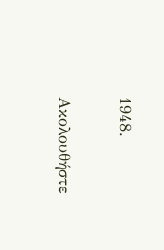1948.

Ακολουθήστε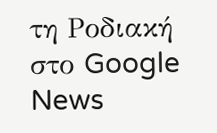τη Ροδιακή στο Google News